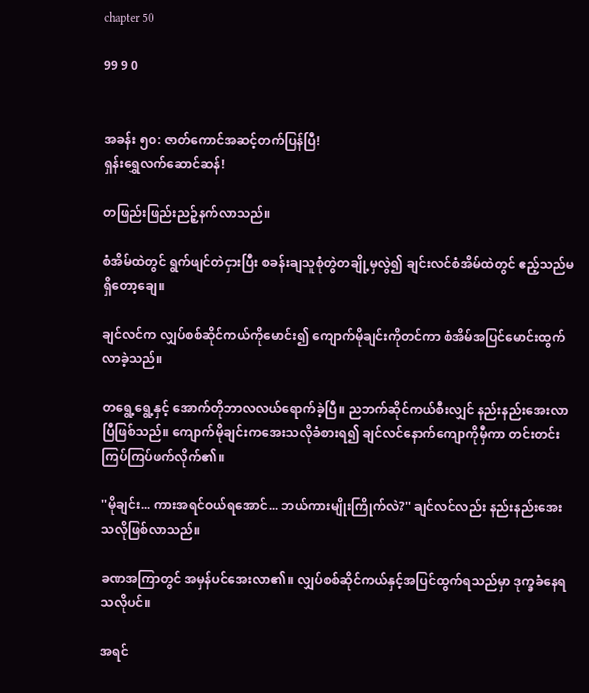chapter 50

99 9 0


အခန်း ၅၀: ဇာတ်ကောင်အဆင့်တက်ပြန်ပြီ!
ရှန်းရွှေလက်ဆောင်ဆန်!

တဖြည်းဖြည်းညဉ့်နက်လာသည်။

စံအိမ်ထဲတွင် ရွက်ဖျင်တဲငှားပြီး စခန်းချသူစုံတွဲတချို့မှလွဲ၍ ချင်းလင်စံအိမ်ထဲတွင် ဧည့်သည်မရှိတော့ချေ။

ချင်လင်က လျှပ်စစ်ဆိုင်ကယ်ကိုမောင်း၍ ကျောက်မိုချင်းကိုတင်ကာ စံအိမ်အပြင်မောင်းထွက်လာခဲ့သည်။

တရွေ့ရွေ့နှင့် အောက်တိုဘာလလယ်ရောက်ခဲ့ပြီ။ ညဘက်ဆိုင်ကယ်စီးလျှင် နည်းနည်းအေးလာပြီဖြစ်သည်။ ကျောက်မိုချင်းကအေးသလိုခံစားရ၍ ချင်လင်နောက်ကျောကိုမှီကာ တင်းတင်းကြပ်ကြပ်ဖက်လိုက်၏။

''မိုချင်း... ကားအရင်ဝယ်ရအောင်... ဘယ်ကားမျိုးကြိုက်လဲ?'' ချင်လင်လည်း နည်းနည်းအေးသလိုဖြစ်လာသည်။

ခဏအကြာတွင် အမှန်ပင်အေးလာ၏။ လျှပ်စစ်ဆိုင်ကယ်နှင့်အပြင်ထွက်ရသည်မှာ ဒုက္ခခံနေရသလိုပင်။

အရင်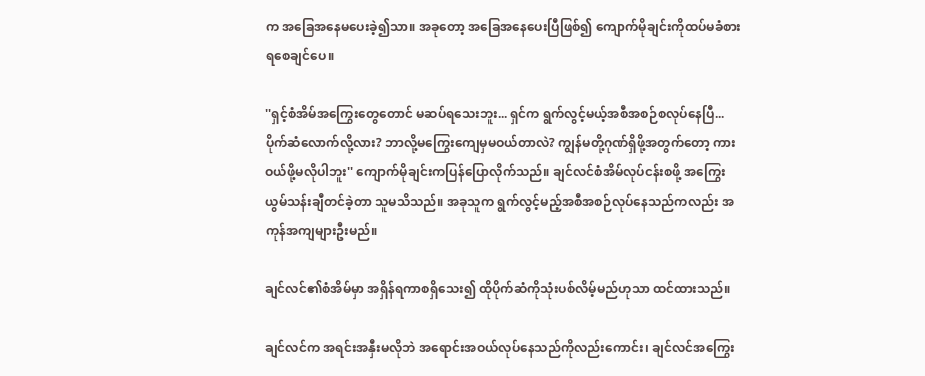က အခြေအနေမပေးခဲ့၍သာ။ အခုတော့ အခြေအနေပေးပြီဖြစ်၍ ကျောက်မိုချင်းကိုထပ်မခံစားရစေချင်ပေ။

''ရှင့်စံအိမ်အကြွေးတွေတောင် မဆပ်ရသေးဘူး... ရှင်က ရွက်လွင့်မယ့်အစီအစဉ်စလုပ်နေပြီ... ပိုက်ဆံလောက်လို့လား? ဘာလို့မကြွေးကျေမှမဝယ်တာလဲ? ကျွန်မတို့ဂုဏ်ရှိဖို့အတွက်တော့ ကားဝယ်ဖို့မလိုပါဘူး'' ကျောက်မိုချင်းကပြန်ပြောလိုက်သည်။ ချင်လင်စံအိမ်လုပ်ငန်းစဖို့ အကြွေးယွမ်သန်းချီတင်ခဲ့တာ သူမသိသည်။ အခုသူက ရွက်လွင့်မည့်အစီအစဉ်လုပ်နေသည်ကလည်း အကုန်အကျများဦးမည်။

ချင်လင်၏စံအိမ်မှာ အရှိန်ရကာစရှိသေး၍ ထိုပိုက်ဆံကိုသုံးပစ်လိမ့်မည်ဟုသာ ထင်ထားသည်။

ချင်လင်က အရင်းအနှီးမလိုဘဲ အရောင်းအဝယ်လုပ်နေသည်ကိုလည်းကောင်း၊ ချင်လင်အကြွေး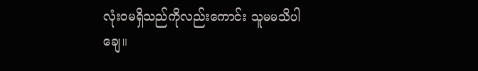လုံးဝမရှိသည်ကိုလည်းကောင်း သူမမသိပါချေ။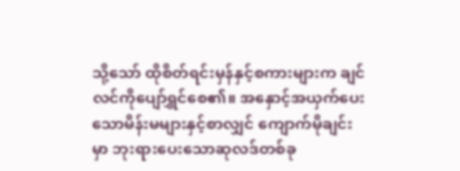သို့သော် ထိုစိတ်ရင်းမှန်နှင့်စကားများက ချင်လင်ကိုပျော်ရွှင်စေ၏။ အနှောင့်အယှက်ပေးသောမိန်းမများနှင့်စာလျှင် ကျောက်မိုချင်းမှာ ဘုးရားပေးသောဆုလဒ်တစ်ခု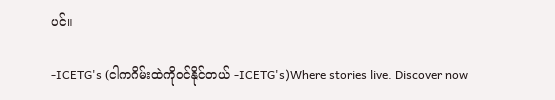ပင်။

-ICETG's (ငါကဂိမ်းထဲကိုဝင်နိုင်တယ် -ICETG's)Where stories live. Discover now